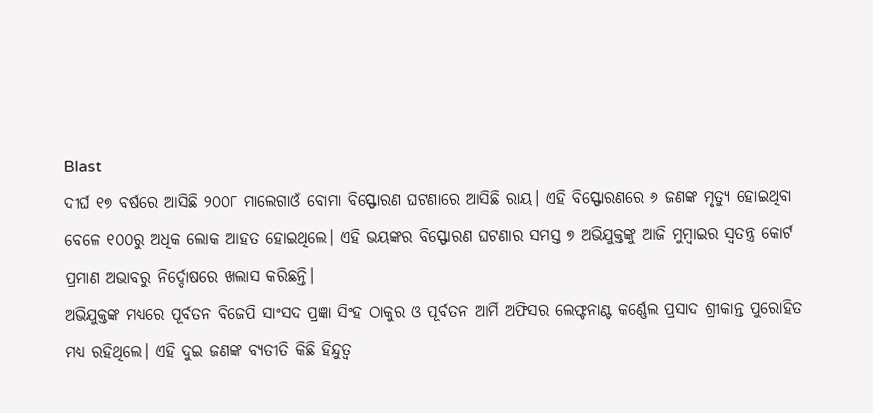Blast
ଦୀର୍ଘ ୧୭ ବର୍ଷରେ ଆସିଛି ୨୦୦୮ ମାଲେଗାଓଁ ବୋମା ବିସ୍ଫୋରଣ ଘଟଣାରେ ଆସିଛି ରାୟ। ଏହି ବିସ୍ଫୋରଣରେ ୬ ଜଣଙ୍କ ମୃତ୍ୟୁ ହୋଇଥିବା ବେଳେ ୧୦୦ରୁ ଅଧିକ ଲୋକ ଆହତ ହୋଇଥିଲେ। ଏହି ଭୟଙ୍କର ବିସ୍ଫୋରଣ ଘଟଣାର ସମସ୍ତ ୭ ଅଭିଯୁକ୍ତଙ୍କୁ ଆଜି ମୁମ୍ବାଇର ସ୍ୱତନ୍ତ୍ର କୋର୍ଟ ପ୍ରମାଣ ଅଭାବରୁ ନିର୍ଦ୍ଦୋଷରେ ଖଲାସ କରିଛନ୍ତି।
ଅଭିଯୁକ୍ତଙ୍କ ମଧ୍ୟରେ ପୂର୍ବତନ ବିଜେପି ସାଂସଦ ପ୍ରଜ୍ଞା ସିଂହ ଠାକୁର ଓ ପୂର୍ବତନ ଆର୍ମି ଅଫିସର ଲେଫ୍ଟନାଣ୍ଟ କର୍ଣ୍ଣେଲ ପ୍ରସାଦ ଶ୍ରୀକାନ୍ତ ପୁରୋହିତ ମଧ୍ୟ ରହିଥିଲେ। ଏହି ଦୁଇ ଜଣଙ୍କ ବ୍ୟତୀତି କିଛି ହିନ୍ଦୁତ୍ୱ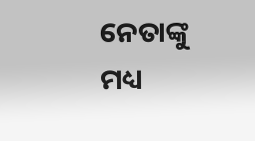ନେତାଙ୍କୁ ମଧ୍ୟ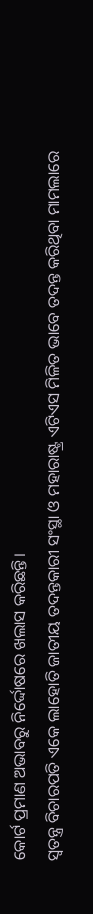କୋର୍ଟ ପ୍ରମାଣ ଅଭାବରୁ ନିର୍ଦ୍ଦୋଷରେ ଖଲାସ କରିଛନ୍ତି।
ସ୍ୱତନ୍ତ୍ର ବିଚାରପତି ଏକେ ଲାହୋତି ଜାତୀୟ ତଦନ୍ତକାରୀ ସଂସ୍ଥା ଓ ମହାରାଷ୍ଟ୍ର ଏଟିଏସ ମିଳିତ ଭାବେ ତଦନ୍ତ କରିଥିବା ମାମଲାରେ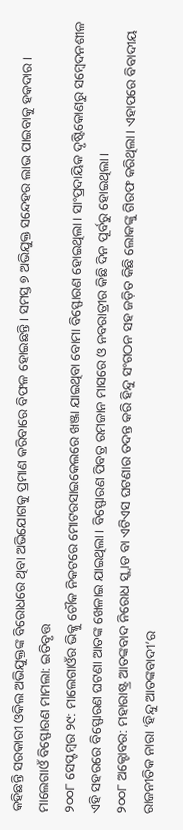କହିଛନ୍ତି ସରକାରୀ ଓକିଲ ଅଭିଯୁକ୍ତଙ୍କ ବିରୋଧରେ ଥିବା ଅଭିଯୋଗକୁ ପ୍ରମାଣ କରିବାରେ ବିଫଳ ହୋଇଛନ୍ତି। ସମସ୍ତ ୭ ଅଭିଯୁକ୍ତ ସନ୍ଦେହର ଲାଭ ପାଇବାକୁ ହକଦାର।
ମାଲେଗାଓଁ ବିସ୍ଫୋରଣ ମାମଲା: ଇତିବୃତ୍ତ
୨୦୦୮ ସେପ୍ଟମ୍ବର ୨୯: ମାଲେଗାଓଁର ଭିକ୍କୁ ଚୌକ ନିକଟରେ ମୋଟରସାଇକେଲରେ ଖଞ୍ଜା ଯାଇଥିବା ବୋମା ବିସ୍ଫୋରଣ ହୋଇଥିଲା। ସାଂପ୍ରଦାୟିକ ଦୃଷ୍ଟିକୋଣରୁ ସମ୍ବେଦନଶୀଳ ଏହି ସହରରେ ବିସ୍ଫୋରଣ ଘଟଣା ଆତଙ୍କ ଖେଳାଇ ଯାଇଥିଲା। ବିସ୍ଫୋରଣ ପିବତ୍ର ରମଜାନ ମାସରେ ଓ ନବରାତ୍ରୀର କିଛି ଦିନ ପୂର୍ବରୁ ହୋଇଥିଲା।
୨୦୦୮ ଅକ୍ଟୋବର: ମହାରାଷ୍ଟ୍ର ଆତଙ୍କବାଦ ନିରୋଧ ସ୍କ୍ୱାଡ ବା ଏଟିଏସ ଘଟଣାର ତଦନ୍ତ କରି ହିନ୍ଦୁ ସଂଗଠନ ସହ ଜଡ଼ିତ କିଛି ଲୋକଙ୍କୁ ଗିରଫ କରିଥିଲା। ଏହାପରେ ବିବାଦୀୟ ରାଜନୀତିକ ନାରା ‘ହିନ୍ଦୁ ଆତଙ୍କବାଦୀ’ର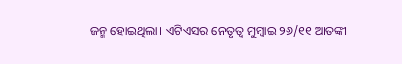ଜନ୍ମ ହୋଇଥିଲା। ଏଟିଏସର ନେତୃତ୍ୱ ମୁମ୍ବାଇ ୨୬/୧୧ ଆତଙ୍କୀ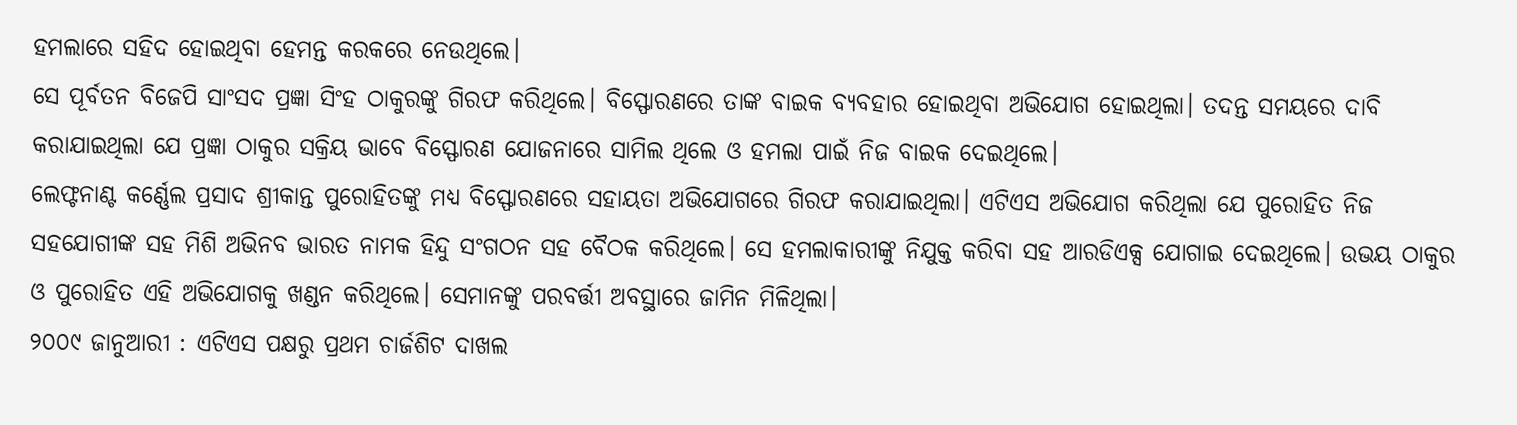ହମଲାରେ ସହିଦ ହୋଇଥିବା ହେମନ୍ତ କରକରେ ନେଉଥିଲେ।
ସେ ପୂର୍ବତନ ବିଜେପି ସାଂସଦ ପ୍ରଜ୍ଞା ସିଂହ ଠାକୁରଙ୍କୁ ଗିରଫ କରିଥିଲେ। ବିସ୍ଫୋରଣରେ ତାଙ୍କ ବାଇକ ବ୍ୟବହାର ହୋଇଥିବା ଅଭିଯୋଗ ହୋଇଥିଲା। ତଦନ୍ତ ସମୟରେ ଦାବି କରାଯାଇଥିଲା ଯେ ପ୍ରଜ୍ଞା ଠାକୁର ସକ୍ରିୟ ଭାବେ ବିସ୍ଫୋରଣ ଯୋଜନାରେ ସାମିଲ ଥିଲେ ଓ ହମଲା ପାଇଁ ନିଜ ବାଇକ ଦେଇଥିଲେ।
ଲେଫ୍ଟନାଣ୍ଟ କର୍ଣ୍ଣେଲ ପ୍ରସାଦ ଶ୍ରୀକାନ୍ତ ପୁରୋହିତଙ୍କୁ ମଧ୍ୟ ବିସ୍ଫୋରଣରେ ସହାୟତା ଅଭିଯୋଗରେ ଗିରଫ କରାଯାଇଥିଲା। ଏଟିଏସ ଅଭିଯୋଗ କରିଥିଲା ଯେ ପୁରୋହିତ ନିଜ ସହଯୋଗୀଙ୍କ ସହ ମିଶି ଅଭିନବ ଭାରତ ନାମକ ହିନ୍ଦୁ ସଂଗଠନ ସହ ବୈଠକ କରିଥିଲେ। ସେ ହମଲାକାରୀଙ୍କୁ ନିଯୁକ୍ତ କରିବା ସହ ଆରଡିଏକ୍ସ ଯୋଗାଇ ଦେଇଥିଲେ। ଉଭୟ ଠାକୁର ଓ ପୁରୋହିତ ଏହି ଅଭିଯୋଗକୁ ଖଣ୍ଡନ କରିଥିଲେ। ସେମାନଙ୍କୁ ପରବର୍ତ୍ତୀ ଅବସ୍ଥାରେ ଜାମିନ ମିଳିଥିଲା।
୨୦୦୯ ଜାନୁଆରୀ : ଏଟିଏସ ପକ୍ଷରୁ ପ୍ରଥମ ଚାର୍ଜଶିଟ ଦାଖଲ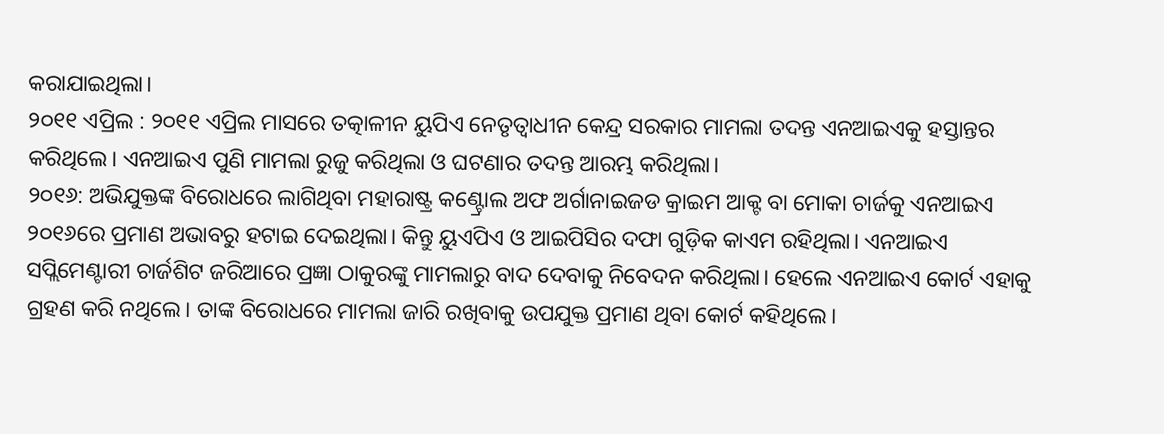କରାଯାଇଥିଲା।
୨୦୧୧ ଏପ୍ରିଲ : ୨୦୧୧ ଏପ୍ରିଲ ମାସରେ ତତ୍କାଳୀନ ୟୁପିଏ ନେତୃତ୍ୱାଧୀନ କେନ୍ଦ୍ର ସରକାର ମାମଲା ତଦନ୍ତ ଏନଆଇଏକୁ ହସ୍ତାନ୍ତର କରିଥିଲେ। ଏନଆଇଏ ପୁଣି ମାମଲା ରୁଜୁ କରିଥିଲା ଓ ଘଟଣାର ତଦନ୍ତ ଆରମ୍ଭ କରିଥିଲା।
୨୦୧୬: ଅଭିଯୁକ୍ତଙ୍କ ବିରୋଧରେ ଲାଗିଥିବା ମହାରାଷ୍ଟ୍ର କଣ୍ଟ୍ରୋଲ ଅଫ ଅର୍ଗାନାଇଜଡ କ୍ରାଇମ ଆକ୍ଟ ବା ମୋକା ଚାର୍ଜକୁ ଏନଆଇଏ ୨୦୧୬ରେ ପ୍ରମାଣ ଅଭାବରୁ ହଟାଇ ଦେଇଥିଲା। କିନ୍ତୁ ୟୁଏପିଏ ଓ ଆଇପିସିର ଦଫା ଗୁଡ଼ିକ କାଏମ ରହିଥିଲା। ଏନଆଇଏ ସପ୍ଲିମେଣ୍ଟାରୀ ଚାର୍ଜଶିଟ ଜରିଆରେ ପ୍ରଜ୍ଞା ଠାକୁରଙ୍କୁ ମାମଲାରୁ ବାଦ ଦେବାକୁ ନିବେଦନ କରିଥିଲା। ହେଲେ ଏନଆଇଏ କୋର୍ଟ ଏହାକୁ ଗ୍ରହଣ କରି ନଥିଲେ। ତାଙ୍କ ବିରୋଧରେ ମାମଲା ଜାରି ରଖିବାକୁ ଉପଯୁକ୍ତ ପ୍ରମାଣ ଥିବା କୋର୍ଟ କହିଥିଲେ।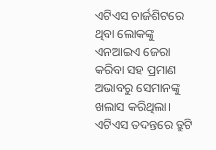ଏଟିଏସ ଚାର୍ଜଶିଟରେ ଥିବା ଲୋକଙ୍କୁ ଏନଆଇଏ ଜେରା କରିବା ସହ ପ୍ରମାଣ ଅଭାବରୁ ସେମାନଙ୍କୁ ଖଲାସ କରିଥିଲା। ଏଟିଏସ ତଦନ୍ତରେ ତ୍ରୁଟି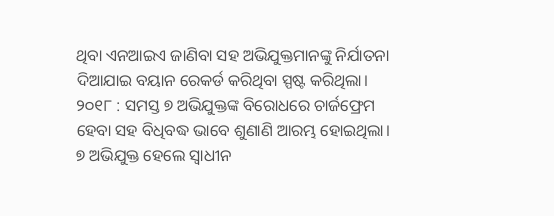ଥିବା ଏନଆଇଏ ଜାଣିବା ସହ ଅଭିଯୁକ୍ତମାନଙ୍କୁ ନିର୍ଯାତନା ଦିଆଯାଇ ବୟାନ ରେକର୍ଡ କରିଥିବା ସ୍ପଷ୍ଟ କରିଥିଲା।
୨୦୧୮ : ସମସ୍ତ ୭ ଅଭିଯୁକ୍ତଙ୍କ ବିରୋଧରେ ଚାର୍ଜଫ୍ରେମ ହେବା ସହ ବିଧିବଦ୍ଧ ଭାବେ ଶୁଣାଣି ଆରମ୍ଭ ହୋଇଥିଲା। ୭ ଅଭିଯୁକ୍ତ ହେଲେ ସ୍ୱାଧୀନ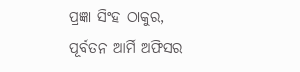ପ୍ରଜ୍ଞା ସିଂହ ଠାକୁର, ପୂର୍ବତନ ଆର୍ମି ଅଫିସର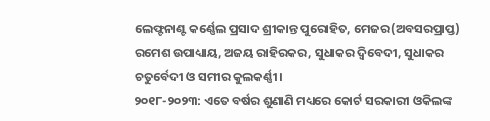ଲେଫ୍ଟନାଣ୍ଟ କର୍ଣ୍ଣେଲ ପ୍ରସାଦ ଶ୍ରୀକାନ୍ତ ପୁରୋହିତ, ମେଜର(ଅବସରପ୍ରାପ୍ତ) ରମେଶ ଉପାଧ୍ୟାୟ, ଅଜୟ ରାହିରକର, ସୁଧାକର ଦ୍ୱିବେଦୀ, ସୁଧାକର ଚତୁର୍ବେଦୀ ଓ ସମୀର କୁଲକର୍ଣ୍ଣୀ।
୨୦୧୮-୨୦୨୩: ଏତେ ବର୍ଷର ଶୁଣାଣି ମଧ୍ୟରେ କୋର୍ଟ ସରକାରୀ ଓକିଲଙ୍କ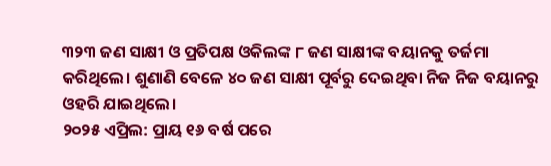୩୨୩ ଜଣ ସାକ୍ଷୀ ଓ ପ୍ରତିପକ୍ଷ ଓକିଲଙ୍କ ୮ ଜଣ ସାକ୍ଷୀଙ୍କ ବୟାନକୁ ତର୍ଜମା କରିଥିଲେ। ଶୁଣାଣି ବେଳେ ୪୦ ଜଣ ସାକ୍ଷୀ ପୂର୍ବରୁ ଦେଇଥିବା ନିଜ ନିଜ ବୟାନରୁ ଓହରି ଯାଇଥିଲେ।
୨୦୨୫ ଏପ୍ରିଲ: ପ୍ରାୟ ୧୬ ବର୍ଷ ପରେ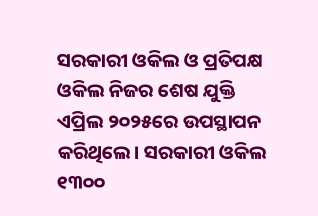ସରକାରୀ ଓକିଲ ଓ ପ୍ରତିପକ୍ଷ ଓକିଲ ନିଜର ଶେଷ ଯୁକ୍ତି ଏପ୍ରିଲ ୨୦୨୫ରେ ଉପସ୍ଥାପନ କରିଥିଲେ। ସରକାରୀ ଓକିଲ ୧୩୦୦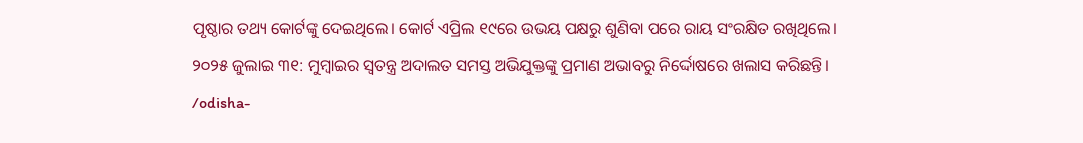ପୃଷ୍ଠାର ତଥ୍ୟ କୋର୍ଟଙ୍କୁ ଦେଇଥିଲେ। କୋର୍ଟ ଏପ୍ରିଲ ୧୯ରେ ଉଭୟ ପକ୍ଷରୁ ଶୁଣିବା ପରେ ରାୟ ସଂରକ୍ଷିତ ରଖିଥିଲେ।
୨୦୨୫ ଜୁଲାଇ ୩୧: ମୁମ୍ବାଇର ସ୍ୱତନ୍ତ୍ର ଅଦାଲତ ସମସ୍ତ ଅଭିଯୁକ୍ତଙ୍କୁ ପ୍ରମାଣ ଅଭାବରୁ ନିର୍ଦ୍ଦୋଷରେ ଖଲାସ କରିଛନ୍ତି।
/odisha-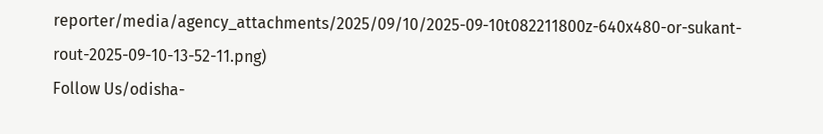reporter/media/agency_attachments/2025/09/10/2025-09-10t082211800z-640x480-or-sukant-rout-2025-09-10-13-52-11.png)
Follow Us/odisha-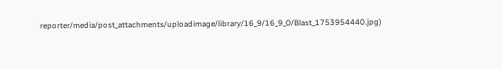reporter/media/post_attachments/uploadimage/library/16_9/16_9_0/Blast_1753954440.jpg)